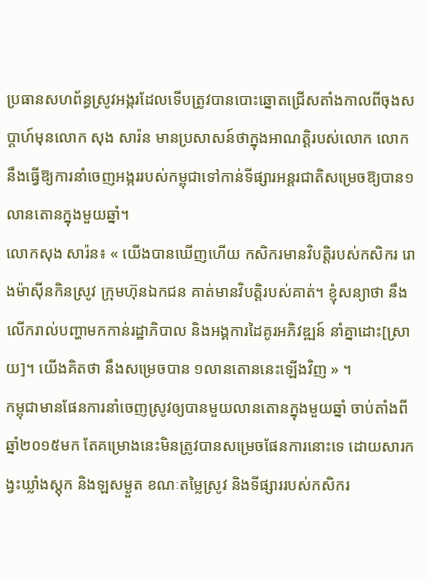ប្រធានសហព័ន្ធស្រូវអង្ករដែលទើបត្រូវបានបោះឆ្នោតជ្រើសតាំងកាលពីចុងសប្ដាហ៍មុនលោក សុង សារ៉ន មានប្រសាសន៍ថាក្នុងអាណត្តិរបស់លោក លោកនឹងធ្វើឱ្យការនាំចេញអង្កររបស់កម្ពុជាទៅកាន់ទីផ្សារអន្តរជាតិសម្រេចឱ្យបាន១លានតោនក្នុងមួយឆ្នាំ។
លោកសុង សារ៉ន៖ « យើងបានឃើញហើយ កសិករមានវិបត្តិរបស់កសិករ រោងម៉ាស៊ីនកិនស្រូវ ក្រុមហ៊ុនឯកជន គាត់មានវិបត្តិរបស់គាត់។ ខ្ញុំសន្យាថា នឹងលើករាល់បញ្ហាមកកាន់រដ្ឋាភិបាល និងអង្គការដៃគូរអភិវឌ្ឍន៍ នាំគ្នាដោះ[ស្រាយ]។ យើងគិតថា នឹងសម្រេចបាន ១លានតោននេះឡើងវិញ » ។
កម្ពុជាមានផែនការនាំចេញស្រូវឲ្យបានមួយលានតោនក្នុងមួយឆ្នាំ ចាប់តាំងពីឆ្នាំ២០១៥មក តែគម្រោងនេះមិនត្រូវបានសម្រេចផែនការនោះទេ ដោយសារកង្វះឃ្លាំងស្ដុក និងឡសម្ងួត ខណៈតម្លៃស្រូវ និងទីផ្សាររបស់កសិករ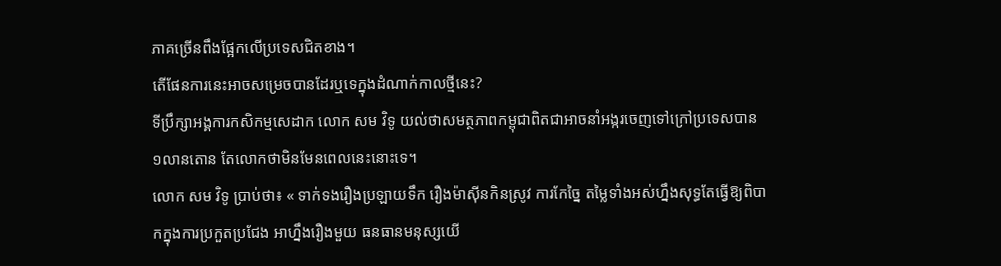ភាគច្រើនពឹងផ្អែកលើប្រទេសជិតខាង។
តើផែនការនេះអាចសម្រេចបានដែរឬទេក្នុងដំណាក់កាលថ្មីនេះ?
ទីប្រឹក្សាអង្គការកសិកម្មសេដាក លោក សម វិទូ យល់ថាសមត្ថភាពកម្ពុជាពិតជាអាចនាំអង្ករចេញទៅក្រៅប្រទេសបាន ១លានតោន តែលោកថាមិនមែនពេលនេះនោះទេ។
លោក សម វិទូ ប្រាប់ថា៖ « ទាក់ទងរឿងប្រឡាយទឹក រឿងម៉ាស៊ីនកិនស្រូវ ការកែច្នៃ តម្លៃទាំងអស់ហ្នឹងសុទ្ធតែធ្វើឱ្យពិបាកក្នុងការប្រកួតប្រជែង អាហ្នឹងរឿងមួយ ធនធានមនុស្សយើ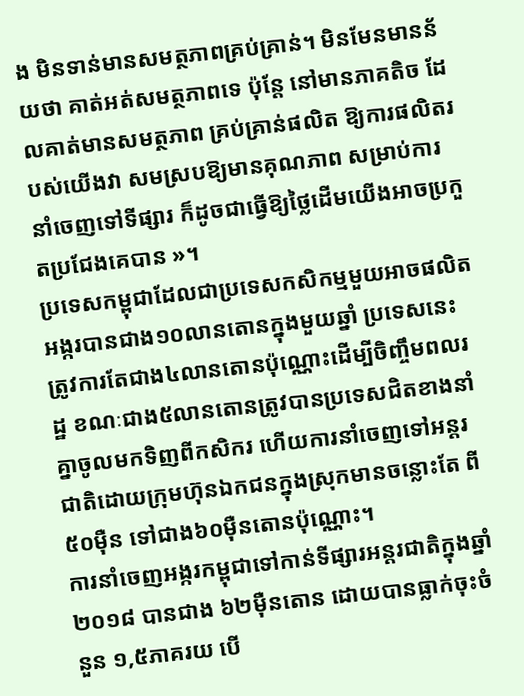ង មិនទាន់មានសមត្ថភាពគ្រប់គ្រាន់។ មិនមែនមានន័យថា គាត់អត់សមត្ថភាពទេ ប៉ុន្តែ នៅមានភាគតិច ដែលគាត់មានសមត្ថភាព គ្រប់គ្រាន់ផលិត ឱ្យការផលិតរបស់យើងវា សមស្របឱ្យមានគុណភាព សម្រាប់ការនាំចេញទៅទីផ្សារ ក៏ដូចជាធ្វើឱ្យថ្លៃដើមយើងអាចប្រកួតប្រជែងគេបាន »។
ប្រទេសកម្ពុជាដែលជាប្រទេសកសិកម្មមួយអាចផលិតអង្ករបានជាង១០លានតោនក្នុងមួយឆ្នាំ ប្រទេសនេះត្រូវការតែជាង៤លានតោនប៉ុណ្ណោះដើម្បីចិញ្ចឹមពលរដ្ឋ ខណៈជាង៥លានតោនត្រូវបានប្រទេសជិតខាងនាំគ្នាចូលមកទិញពីកសិករ ហើយការនាំចេញទៅអន្តរជាតិដោយក្រុមហ៊ុនឯកជនក្នុងស្រុកមានចន្លោះតែ ពី៥០ម៉ឺន ទៅជាង៦០ម៉ឺនតោនប៉ុណ្ណោះ។
ការនាំចេញអង្ករកម្ពុជាទៅកាន់ទីផ្សារអន្តរជាតិក្នុងឆ្នាំ២០១៨ បានជាង ៦២ម៉ឺនតោន ដោយបានធ្លាក់ចុះចំនួន ១,៥ភាគរយ បើ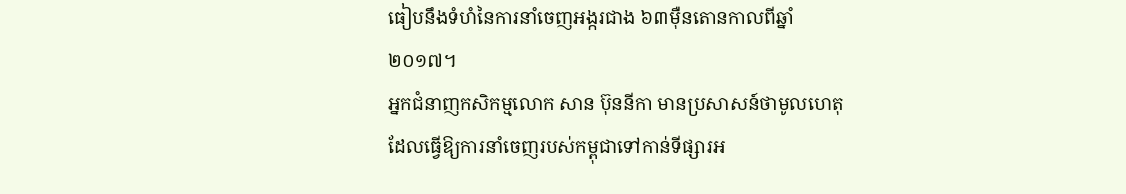ធៀបនឹងទំហំនៃការនាំចេញអង្ករជាង ៦៣ម៉ឺនតោនកាលពីឆ្នាំ២០១៧។
អ្នកជំនាញកសិកម្មលោក សាន ប៊ុននីកា មានប្រសាសន៍ថាមូលហេតុដែលធ្វើឱ្យការនាំចេញរបស់កម្ពុជាទៅកាន់ទីផ្សារអ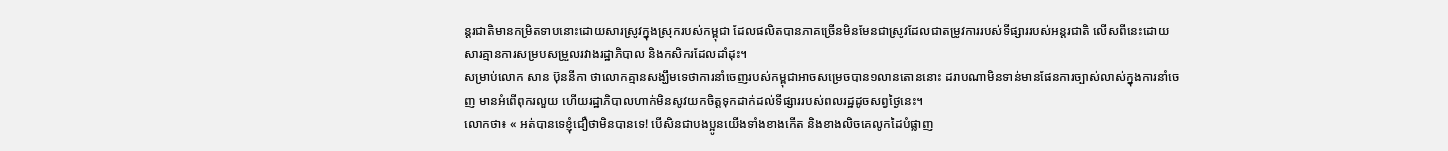ន្តរជាតិមានកម្រិតទាបនោះដោយសារស្រូវក្នុងស្រុករបស់កម្ពុជា ដែលផលិតបានភាគច្រើនមិនមែនជាស្រូវដែលជាតម្រូវការរបស់ទីផ្សាររបស់អន្តរជាតិ លើសពីនេះដោយសារគ្មានការសម្របសម្រួលរវាងរដ្ឋាភិបាល និងកសិករដែលដាំដុះ។
សម្រាប់លោក សាន ប៊ុននីកា ថាលោកគ្មានសង្ឃឹមទេថាការនាំចេញរបស់កម្ពុជាអាចសម្រេចបាន១លានតោននោះ ដរាបណាមិនទាន់មានផែនការច្បាស់លាស់ក្នុងការនាំចេញ មានអំពើពុករលួយ ហើយរដ្ឋាភិបាលហាក់មិនសូវយកចិត្តទុកដាក់ដល់ទីផ្សាររបស់ពលរដ្ឋដូចសព្វថ្ងៃនេះ។
លោកថា៖ « អត់បានទេខ្ញុំជឿថាមិនបានទេ! បើសិនជាបងប្អូនយើងទាំងខាងកើត និងខាងលិចគេលូកដៃបំផ្លាញ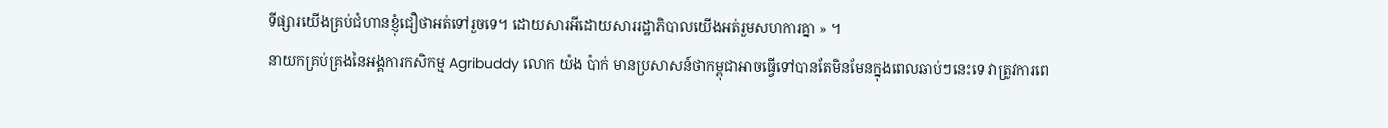ទីផ្សារយើងគ្រប់ជំហានខ្ញុំជឿថាអត់ទៅរួចទេ។ ដោយសារអីដោយសាររដ្ឋាភិបាលយើងអត់រួមសហការគ្នា » ។
នាយកគ្រប់គ្រងនៃអង្គការកសិកម្ម Agribuddy លោក យ៉ង ប៉ាក់ មានប្រសាសន៍ថាកម្ពុជាអាចធ្វើទៅបានតែមិនមែនក្នុងពេលឆាប់ៗនេះទេ វាត្រូវការពេ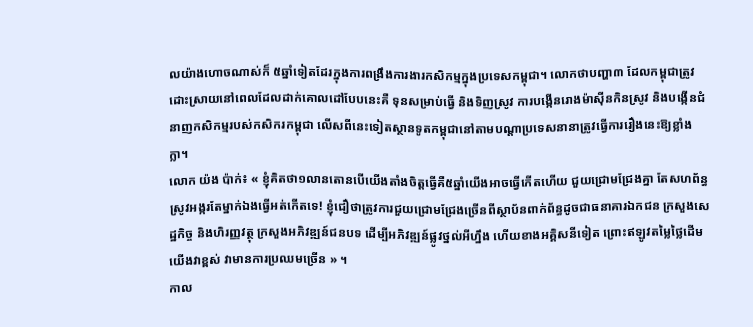លយ៉ាងហោចណាស់ក៏ ៥ឆ្នាំទៀតដែរក្នុងការពង្រឹងការងារកសិកម្មក្នុងប្រទេសកម្ពុជា។ លោកថាបញ្ហា៣ ដែលកម្ពុជាត្រូវដោះស្រាយនៅពេលដែលដាក់គោលដៅបែបនេះគឺ ទុនសម្រាប់ធ្វើ និងទិញស្រូវ ការបង្កើនរោងម៉ាស៊ីនកិនស្រូវ និងបង្កើនជំនាញកសិកម្មរបស់កសិករកម្ពុជា លើសពីនេះទៀតស្ថានទូតកម្ពុជានៅតាមបណ្ដាប្រទេសនានាត្រូវធ្វើការរឿងនេះឱ្យខ្លាំងក្លា។
លោក យ៉ង ប៉ាក់៖ « ខ្ញុំគិតថា១លានតោនបើយើងតាំងចិត្តធ្វើគឺ៥ឆ្នាំយើងអាចធ្វើកើតហើយ ជួយជ្រោមជ្រែងគ្នា តែសហព័ន្ធស្រូវអង្ករតែម្នាក់ឯងធ្វើអត់កើតទេ! ខ្ញុំជឿថាត្រូវការជួយជ្រោមជ្រែងច្រើនពីស្ថាប័នពាក់ព័ន្ធដូចជាធនាគារឯកជន ក្រសួងសេដ្ឋកិច្ច និងហិរញ្ញវត្ថុ ក្រសួងអភិវឌ្ឍន៍ជនបទ ដើម្បីអភិវឌ្ឍន៍ផ្លូវថ្នល់អីហ្នឹង ហើយខាងអគ្គិសនីទៀត ព្រោះឥឡូវតម្លៃថ្លៃដើមយើងវាខ្ពស់ វាមានការប្រឈមច្រើន » ។
កាល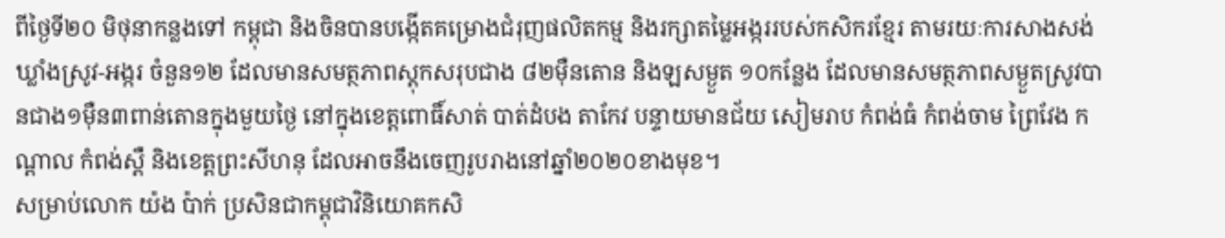ពីថ្ងៃទី២០ មិថុនាកន្លងទៅ កម្ពុជា និងចិនបានបង្កើតគម្រោងជំរុញផលិតកម្ម និងរក្សាតម្លៃអង្កររបស់កសិករខ្មែរ តាមរយៈការសាងសង់ឃ្លាំងស្រូវ-អង្ករ ចំនួន១២ ដែលមានសមត្ថភាពស្ដុកសរុបជាង ៨២ម៉ឺនតោន និងឡសម្ងួត ១០កន្លែង ដែលមានសមត្ថភាពសម្ងួតស្រូវបានជាង១ម៉ឺន៣ពាន់តោនក្នុងមួយថ្ងៃ នៅក្នុងខេត្តពោធិ៍សាត់ បាត់ដំបង តាកែវ បន្ទាយមានជ័យ សៀមរាប កំពង់ធំ កំពង់ចាម ព្រៃវែង កណ្ដាល កំពង់ស្ពឺ និងខេត្តព្រះសីហនុ ដែលអាចនឹងចេញរូបរាងនៅឆ្នាំ២០២០ខាងមុខ។
សម្រាប់លោក យ៉ង ប៉ាក់ ប្រសិនជាកម្ពុជាវិនិយោគកសិ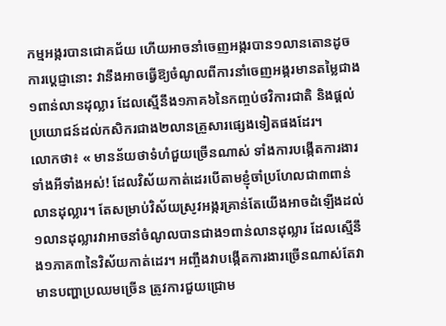កម្មអង្ករបានជោគជ័យ ហើយអាចនាំចេញអង្ករបាន១លានតោនដូចការបេ្តជ្ញានោះ វានឹងអាចធ្វើឱ្យចំណូលពីការនាំចេញអង្ករមានតម្លៃជាង១ពាន់លានដុល្លារ ដែលស្មើនឹង១ភាគ៦នៃកញ្ចប់ថវិការជាតិ និងផ្ដល់ប្រយោជន៍ដល់កសិករជាង២លានគ្រួសារផ្សេងទៀតផងដែរ។
លោកថា៖ « មានន័យថាទំហំជួយច្រើនណាស់ ទាំងការបង្កើតការងារទាំងអីទាំងអស់! ដែលវិស័យកាត់ដេរបើតាមខ្ញុំចាំប្រហែលជា៣ពាន់លានដុល្លារ។ តែសម្រាប់វិស័យស្រូវអង្ករគ្រាន់តែយើងអាចដំឡើងដល់១លានដុល្លារវាអាចនាំចំណូលបានជាង១ពាន់លានដុល្លារ ដែលស្មើនឹង១ភាគ៣នៃវិស័យកាត់ដេរ។ អញ្ចឹងវាបង្កើតការងារច្រើនណាស់តែវាមានបញ្ហាប្រឈមច្រើន ត្រូវការជួយជ្រោម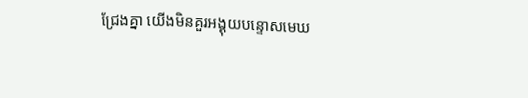ជ្រែងគ្នា យើងមិនគួរអង្គុយបន្ទោសមេឃ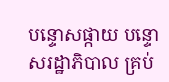បន្ទោសផ្កាយ បន្ទោសរដ្ឋាភិបាល គ្រប់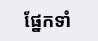ផ្នែកទាំ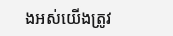ងអស់យើងត្រូវ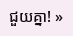ជួយគ្នា! »